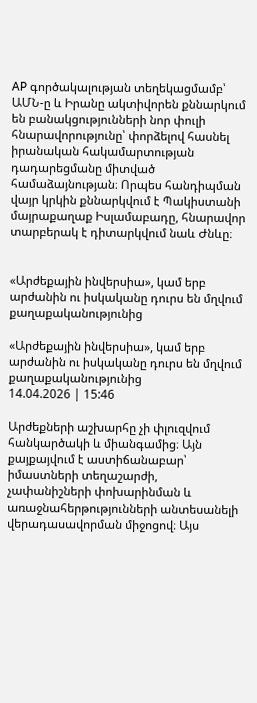AP գործակալության տեղեկացմամբ՝ ԱՄՆ-ը և Իրանը ակտիվորեն քննարկում են բանակցությունների նոր փուլի հնարավորությունը՝ փորձելով հասնել իրանական հակամարտության դադարեցմանը միտված համաձայնության։ Որպես հանդիպման վայր կրկին քննարկվում է Պակիստանի մայրաքաղաք Իսլամաբադը, հնարավոր տարբերակ է դիտարկվում նաև Ժնևը։


«Արժեքային ինվերսիա», կամ երբ արժանին ու իսկականը դուրս են մղվում քաղաքականությունից

«Արժեքային ինվերսիա», կամ երբ արժանին ու իսկականը դուրս են մղվում քաղաքականությունից
14.04.2026 | 15:46

Արժեքների աշխարհը չի փլուզվում հանկարծակի և միանգամից։ Այն քայքայվում է աստիճանաբար՝ իմաստների տեղաշարժի, չափանիշների փոխարինման և առաջնահերթությունների անտեսանելի վերադասավորման միջոցով։ Այս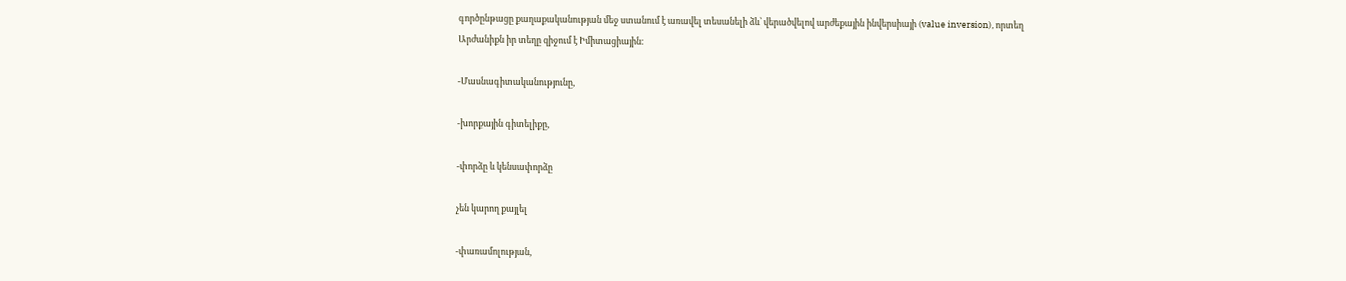գործընթացը քաղաքականության մեջ ստանում է առավել տեսանելի ձև՝ վերածվելով արժեքային ինվերսիայի (value inversion), որտեղ Արժանիքն իր տեղը զիջում է Իմիտացիային։

-Մասնագիտականությունը,

-խորքային գիտելիքը,

-փորձը և կենսափորձը

չեն կարող քայլել

-փառամոլության,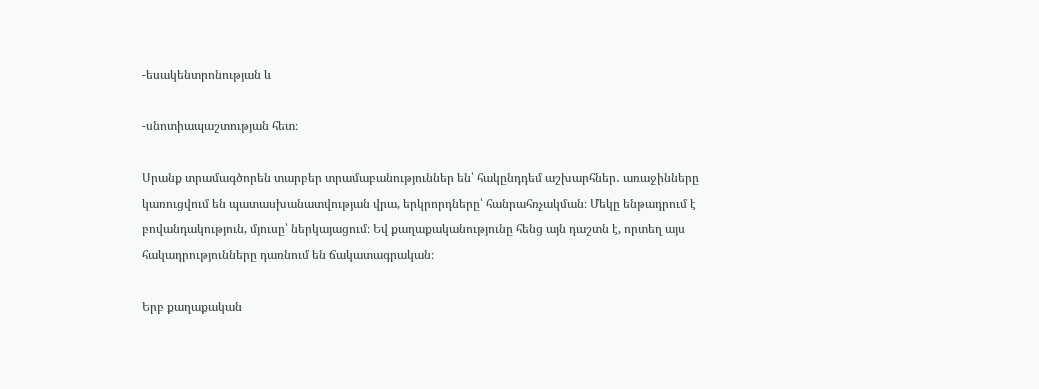-եսակենտրոնության և

-սնոտիապաշտության հետ։

Սրանք տրամագծորեն տարբեր տրամաբանություններ են՝ հակընդդեմ աշխարհներ․ առաջինները կառուցվում են պատասխանատվության վրա, երկրորդները՝ հանրահռչակման։ Մեկը ենթադրում է բովանդակություն, մյուսը՝ ներկայացում։ Եվ քաղաքականությունը հենց այն դաշտն է, որտեղ այս հակադրությունները դառնում են ճակատագրական։

Երբ քաղաքական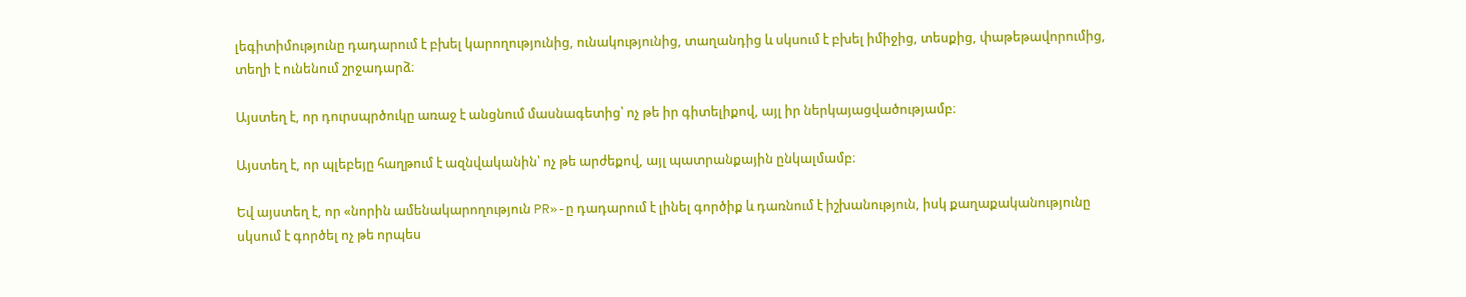լեգիտիմությունը դադարում է բխել կարողությունից, ունակությունից, տաղանդից և սկսում է բխել իմիջից, տեսքից, փաթեթավորումից, տեղի է ունենում շրջադարձ։

Այստեղ է, որ դուրսպրծուկը առաջ է անցնում մասնագետից՝ ոչ թե իր գիտելիքով, այլ իր ներկայացվածությամբ։

Այստեղ է, որ պլեբեյը հաղթում է ազնվականին՝ ոչ թե արժեքով, այլ պատրանքային ընկալմամբ։

Եվ այստեղ է, որ «նորին ամենակարողություն PR»-ը դադարում է լինել գործիք և դառնում է իշխանություն, իսկ քաղաքականությունը սկսում է գործել ոչ թե որպես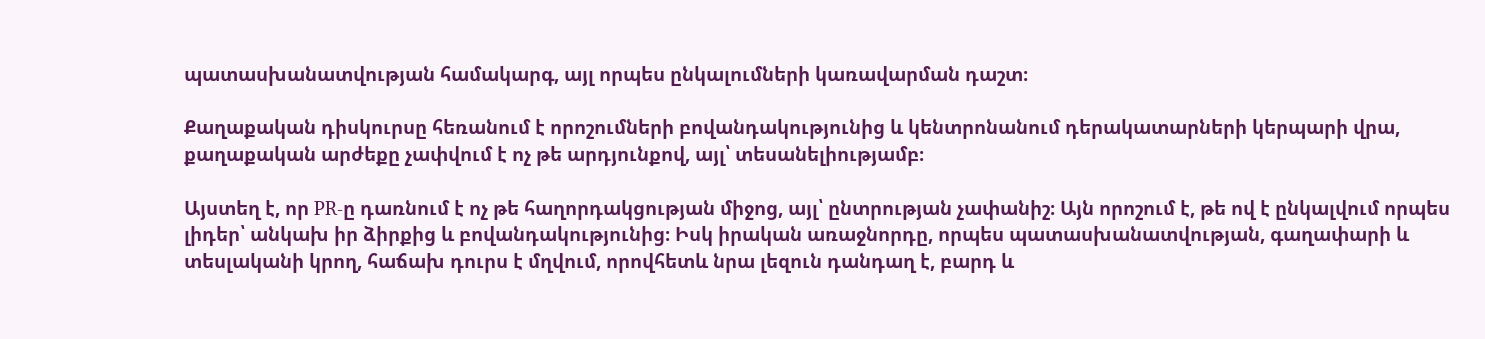պատասխանատվության համակարգ, այլ որպես ընկալումների կառավարման դաշտ։

Քաղաքական դիսկուրսը հեռանում է որոշումների բովանդակությունից և կենտրոնանում դերակատարների կերպարի վրա, քաղաքական արժեքը չափվում է ոչ թե արդյունքով, այլ՝ տեսանելիությամբ։

Այստեղ է, որ PR-ը դառնում է ոչ թե հաղորդակցության միջոց, այլ՝ ընտրության չափանիշ։ Այն որոշում է, թե ով է ընկալվում որպես լիդեր՝ անկախ իր ձիրքից և բովանդակությունից։ Իսկ իրական առաջնորդը, որպես պատասխանատվության, գաղափարի և տեսլականի կրող, հաճախ դուրս է մղվում, որովհետև նրա լեզուն դանդաղ է, բարդ և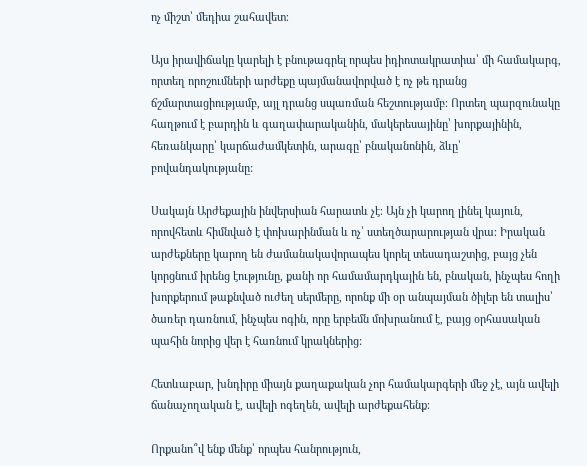ոչ միշտ՝ մեդիա շահավետ։

Այս իրավիճակը կարելի է բնութագրել որպես իդիոտակրատիա՝ մի համակարգ, որտեղ որոշումների արժեքը պայմանավորված է ոչ թե դրանց ճշմարտացիությամբ, այլ դրանց սպառման հեշտությամբ։ Որտեղ պարզունակը հաղթում է բարդին և գաղափարականին, մակերեսայինը՝ խորքայինին, հեռանկարը՝ կարճաժամկետին, արագը՝ բնականոնին, ձևը՝ բովանդակությանը:

Սակայն Արժեքային ինվերսիան հարատև չէ։ Այն չի կարող լինել կայուն, որովհետև հիմնված է փոխարինման և ոչ՝ ստեղծարարության վրա։ Իրական արժեքները կարող են ժամանակավորապես կորել տեսադաշտից, բայց չեն կորցնում իրենց էությունը, քանի որ համամարդկային են, բնական, ինչպես հողի խորքերում թաքնված ուժեղ սերմերը, որոնք մի օր անպայման ծիլեր են տալիս՝ ծառեր դառնում, ինչպես ոգին, որը երբեմն մոխրանում է, բայց օրհասական պահին նորից վեր է հառնում կրակներից:

Հետևաբար, խնդիրը միայն քաղաքական չոր համակարգերի մեջ չէ, այն ավելի ճանաչողական է, ավելի ոգեղեն, ավելի արժեքահենք։

Որքանո՞վ ենք մենք՝ որպես հանրություն,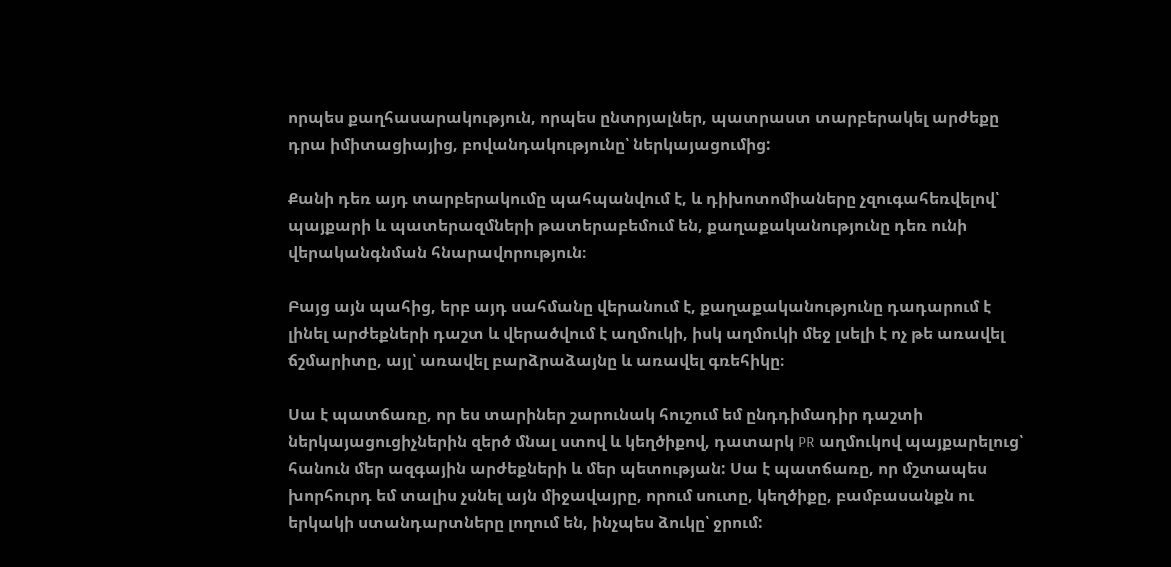որպես քաղհասարակություն, որպես ընտրյալներ, պատրաստ տարբերակել արժեքը դրա իմիտացիայից, բովանդակությունը՝ ներկայացումից:

Քանի դեռ այդ տարբերակումը պահպանվում է, և դիխոտոմիաները չզուգահեռվելով՝ պայքարի և պատերազմների թատերաբեմում են, քաղաքականությունը դեռ ունի վերականգնման հնարավորություն։

Բայց այն պահից, երբ այդ սահմանը վերանում է, քաղաքականությունը դադարում է լինել արժեքների դաշտ և վերածվում է աղմուկի, իսկ աղմուկի մեջ լսելի է ոչ թե առավել ճշմարիտը, այլ՝ առավել բարձրաձայնը և առավել գռեհիկը։

Սա է պատճառը, որ ես տարիներ շարունակ հուշում եմ ընդդիմադիր դաշտի ներկայացուցիչներին զերծ մնալ ստով և կեղծիքով, դատարկ PR աղմուկով պայքարելուց՝ հանուն մեր ազգային արժեքների և մեր պետության: Սա է պատճառը, որ մշտապես խորհուրդ եմ տալիս չսնել այն միջավայրը, որում սուտը, կեղծիքը, բամբասանքն ու երկակի ստանդարտները լողում են, ինչպես ձուկը՝ ջրում: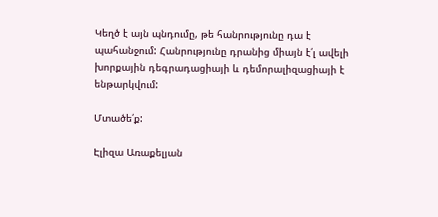Կեղծ է այն պնդումը, թե հանրությունը դա է պահանջում: Հանրությունը դրանից միայն է՛լ ավելի խորքային դեգրադացիայի և դեմորալիզացիայի է ենթարկվում:

Մտածե՛ք:

Էլիզա Առաքելյան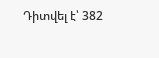Դիտվել է՝ 382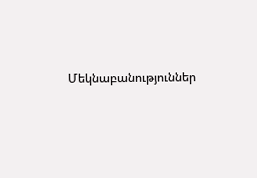Մեկնաբանություններ